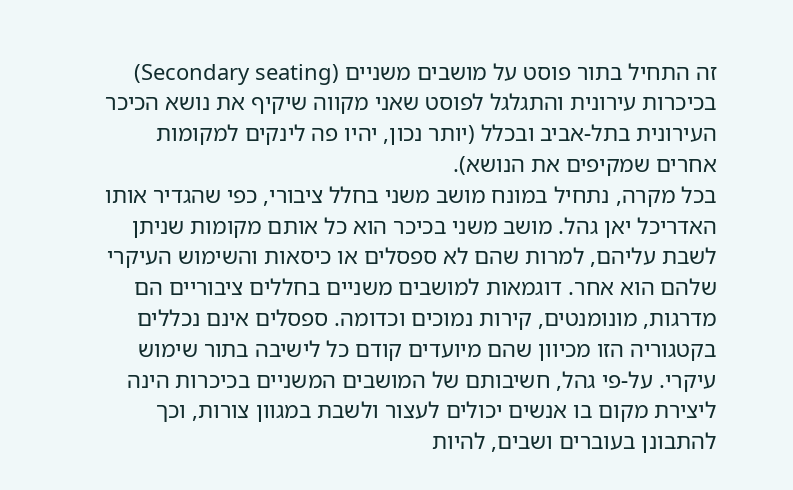זה התחיל בתור פוסט על מושבים משניים (Secondary seating) בכיכרות עירונית והתגלגל לפוסט שאני מקווה שיקיף את נושא הכיכר העירונית בתל-אביב ובכלל (יותר נכון, יהיו פה לינקים למקומות אחרים שמקיפים את הנושא).
בכל מקרה, נתחיל במונח מושב משני בחלל ציבורי, כפי שהגדיר אותו האדריכל יאן גהל. מושב משני בכיכר הוא כל אותם מקומות שניתן לשבת עליהם, למרות שהם לא ספסלים או כיסאות והשימוש העיקרי שלהם הוא אחר. דוגמאות למושבים משניים בחללים ציבוריים הם מדרגות, מונומנטים, קירות נמוכים וכדומה. ספסלים אינם נכללים בקטגוריה הזו מכיוון שהם מיועדים קודם כל לישיבה בתור שימוש עיקרי. על-פי גהל, חשיבותם של המושבים המשניים בכיכרות הינה ליצירת מקום בו אנשים יכולים לעצור ולשבת במגוון צורות, וכך להתבונן בעוברים ושבים, להיות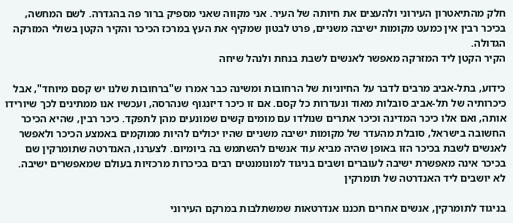חלק מהתיאטרון העירוני ולהעצים את חיותה של העיר. אני מקווה שאני מספיק ברור פה בהגדרה. לשם המחשה, בכיכר רבין אין כמעט מקומות ישיבה משניים, פרט לבטון שמקיף את העץ במרכז הכיכר והקיר הקטן בשולי המזרקה הגדולה.
הקיר הקטן ליד המזרקה מאפשר לאנשים לשבת בנחת ולנהל שיחה

כידוע, בתל-אביב מרבים לדבר על החיוניות של הרחובות ומשינה כבר אמרו ש"ברחובות שלנו יש קסם מיוחד", אבל כיכרותיה של תל-אביב סובלות מאוד ונעדרות כל קסם. אם זו כיכר דיזנגוף שנהרסה, ועכשיו אנו ממתינים לכך שיורידו אותה, ואם אלו כיכר המדינה וכיכר אתרים שנולדו עם מומים קשים שמונעים מהן לתפקד. כיכר רבין, שהיא הכיכר החשובה בישראל, סובלת מהעדר של מקומות ישיבה משניים שהיו יכולים להיות ממוקמים באמצע הכיכר ולאפשר לאנשים לשבת בכיכר הזו באופן שהיה מביא עוד אנשים להשתמש בה ביומיום. לצערנו, האנדרטה שתומרקין שם בכיכר אינה מאפשרת ישיבה לעוברים ושבים בניגוד למונומנטים רבים בכיכרות מרכזיות בעולם שמאפשרים ישיבה.
לא יושבים ליד האנדרטה של תומרקין

בניגוד לתומרקין, אנשים אחרים תכננו אנדרטאות שמשתלבות במרקם העירוני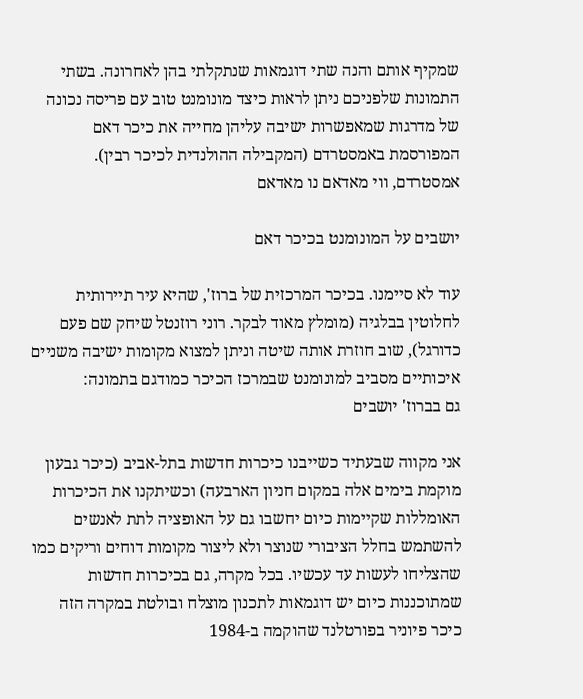שמקיף אותם והנה שתי דוגמאות שנתקלתי בהן לאחרונה. בשתי התמונות שלפניכם ניתן לראות כיצד מונומנט טוב עם פריסה נכונה של מדרגות שמאפשרות ישיבה עליהן מחייה את כיכר דאם המפורסמת באמסטרדם (המקבילה ההולנדית לכיכר רבין).
אמסטרדם, ווי מאדאם נו מאדאם

יושבים על המונומנט בכיכר דאם

עוד לא סיימנו. בכיכר המרכזית של ברוז', שהיא עיר תיירותית לחלוטין בבלגיה (מומלץ מאוד לבקר. רוני רוזנטל שיחק שם פעם כדורגל), שוב חוזרת אותה שיטה וניתן למצוא מקומות ישיבה משניים איכותיים מסביב למונומנט שבמרכז הכיכר כמודגם בתמונה:
גם בברוז' יושבים

אני מקווה שבעתיד כשייבנו כיכרות חדשות בתל-אביב (כיכר גבעון מוקמת בימים אלה במקום חניון הארבעה) וכשיתקנו את הכיכרות האומללות שקיימות כיום יחשבו גם על האופציה לתת לאנשים להשתמש בחלל הציבורי שנוצר ולא ליצור מקומות דוחים וריקים כמו שהצליחו לעשות עד עכשיו. בכל מקרה, גם בכיכרות חדשות שמתוכננות כיום יש דוגמאות לתכנון מוצלח ובולטת במקרה הזה כיכר פיוניר בפורטלנד שהוקמה ב-1984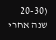(20-30 שנה אחרי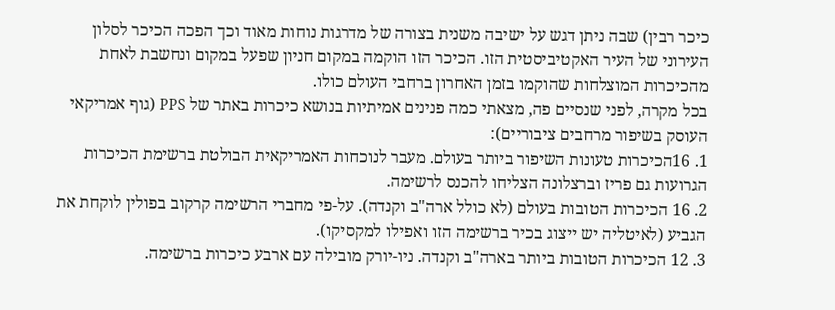כיכר רבין) שבה ניתן דגש על ישיבה משנית בצורה של מדרגות נוחות מאוד וכך הפכה הכיכר לסלון העירוני של העיר האקטיביסטית הזו. הכיכר הזו הוקמה במקום חניון שפעל במקום ונחשבת לאחת מהכיכרות המוצלחות שהוקמו בזמן האחרון ברחבי העולם כולו.
בכל מקרה, לפני שנסיים פה, מצאתי כמה פנינים אמיתיות בנושא כיכרות באתר של PPS (גוף אמריקאי העוסק בשיפור מרחבים ציבוריים):
1. 16הכיכרות טעונות השיפור ביותר בעולם. מעבר לנוכחות האמריקאית הבולטת ברשימת הכיכרות הגרועות גם פריז וברצלונה הצליחו להכנס לרשימה.
2. 16 הכיכרות הטובות בעולם (לא כולל ארה"ב וקנדה). על-פי מחברי הרשימה קרקוב בפולין לוקחת את הגביע (לאיטליה יש ייצוג בכיר ברשימה הזו ואפילו למקסיקו).
3. 12 הכיכרות הטובות ביותר בארה"ב וקנדה. ניו-יורק מובילה עם ארבע כיכרות ברשימה.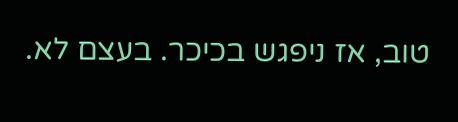טוב, אז ניפגש בכיכר. בעצם לא.